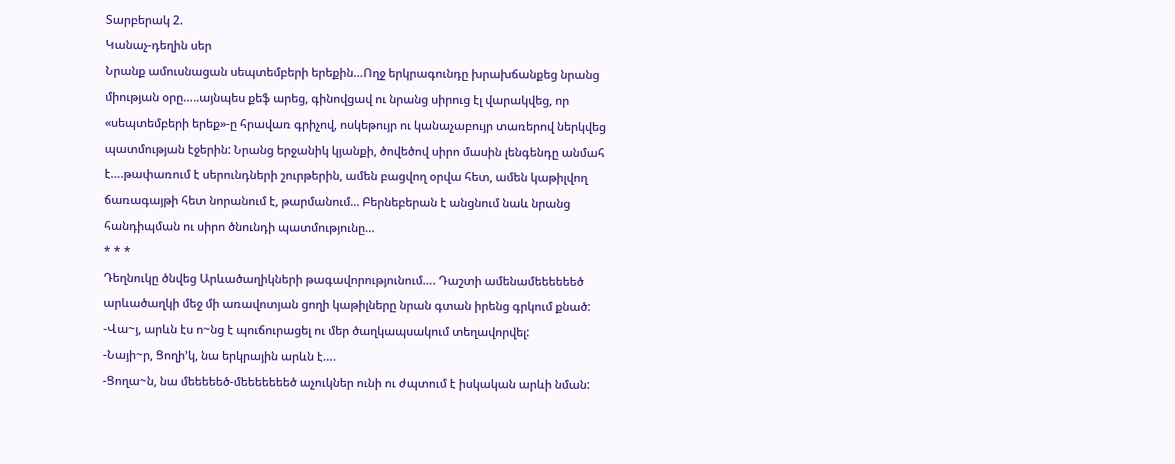Տարբերակ 2.
Կանաչ-դեղին սեր
Նրանք ամուսնացան սեպտեմբերի երեքին…Ողջ երկրագունդը խրախճանքեց նրանց միության օրը…..այնպես քեֆ արեց, գինովցավ ու նրանց սիրուց էլ վարակվեց, որ «սեպտեմբերի երեք»-ը հրավառ գրիչով, ոսկեթույր ու կանաչաբույր տառերով ներկվեց պատմության էջերին: Նրանց երջանիկ կյանքի, ծովեծով սիրո մասին լենգենդը անմահ է….թափառում է սերունդների շուրթերին, ամեն բացվող օրվա հետ, ամեն կաթիլվող ճառագայթի հետ նորանում է, թարմանում... Բերնեբերան է անցնում նաև նրանց հանդիպման ու սիրո ծնունդի պատմությունը…
* * *
Դեղնուկը ծնվեց Արևածաղիկների թագավորությունում…. Դաշտի ամենամեեեեեեծ արևածաղկի մեջ մի առավոտյան ցողի կաթիլները նրան գտան իրենց գրկում քնած:
-Վա~յ, արևն էս ո~նց է պուճուրացել ու մեր ծաղկապսակում տեղավորվել:
-Նայի~ր, Ցողի’կ, նա երկրային արևն է….
-Ցողա~ն, նա մեեեեեծ-մեեեեեեեծ աչուկներ ունի ու ժպտում է իսկական արևի նման: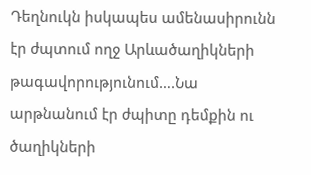Դեղնուկն իսկապես ամենասիրունն էր ժպտում ողջ Արևածաղիկների թագավորությունում….Նա արթնանում էր ժպիտը դեմքին ու ծաղիկների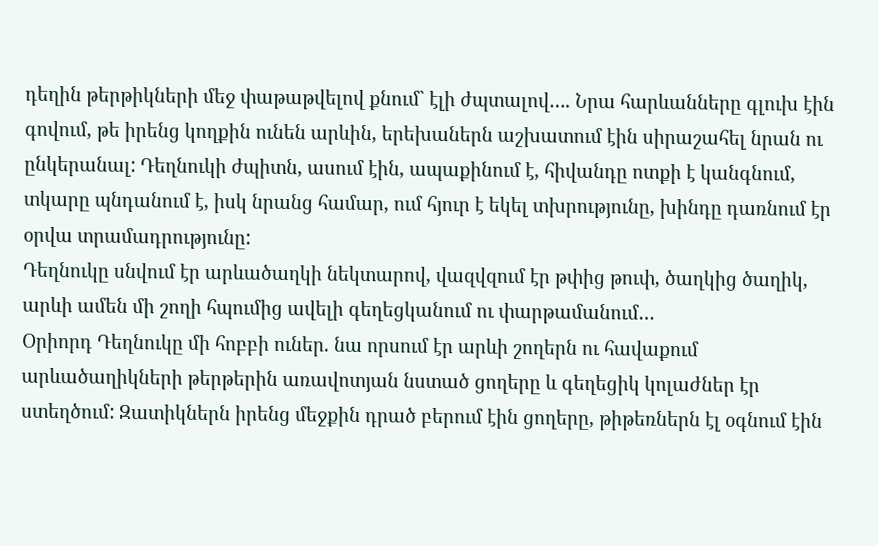դեղին թերթիկների մեջ փաթաթվելով քնում` էլի ժպտալով…. Նրա հարևանները գլուխ էին գովում, թե իրենց կողքին ունեն արևին, երեխաներն աշխատում էին սիրաշահել նրան ու ընկերանալ: Դեղնուկի ժպիտն, ասում էին, ապաքինում է, հիվանդը ոտքի է կանգնում, տկարը պնդանում է, իսկ նրանց համար, ում հյուր է եկել տխրությունը, խինդը դառնում էր օրվա տրամադրությունը:
Դեղնուկը սնվում էր արևածաղկի նեկտարով, վազվզում էր թփից թուփ, ծաղկից ծաղիկ, արևի ամեն մի շողի հպումից ավելի գեղեցկանում ու փարթամանում…
Օրիորդ Դեղնուկը մի հոբբի ուներ. նա որսում էր արևի շողերն ու հավաքում արևածաղիկների թերթերին առավոտյան նստած ցողերը և գեղեցիկ կոլաժներ էր ստեղծում: Զատիկներն իրենց մեջքին դրած բերում էին ցողերը, թիթեռներն էլ օգնում էին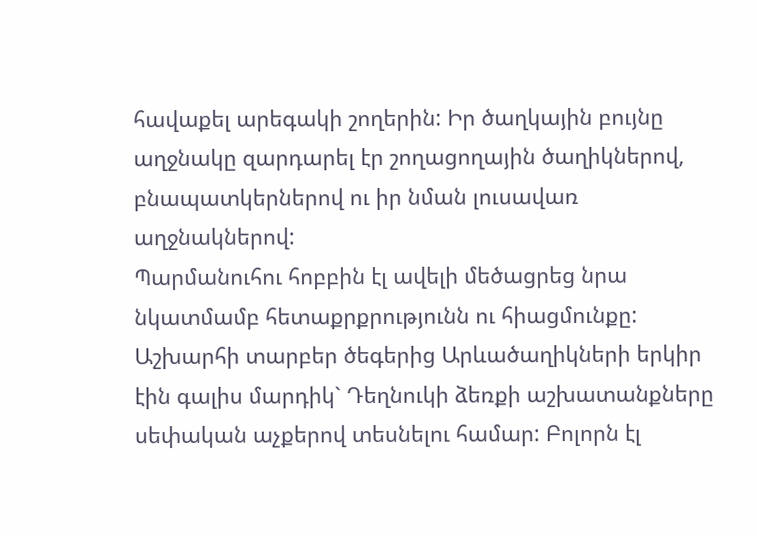հավաքել արեգակի շողերին: Իր ծաղկային բույնը աղջնակը զարդարել էր շողացողային ծաղիկներով, բնապատկերներով ու իր նման լուսավառ աղջնակներով:
Պարմանուհու հոբբին էլ ավելի մեծացրեց նրա նկատմամբ հետաքրքրությունն ու հիացմունքը: Աշխարհի տարբեր ծեգերից Արևածաղիկների երկիր էին գալիս մարդիկ` Դեղնուկի ձեռքի աշխատանքները սեփական աչքերով տեսնելու համար: Բոլորն էլ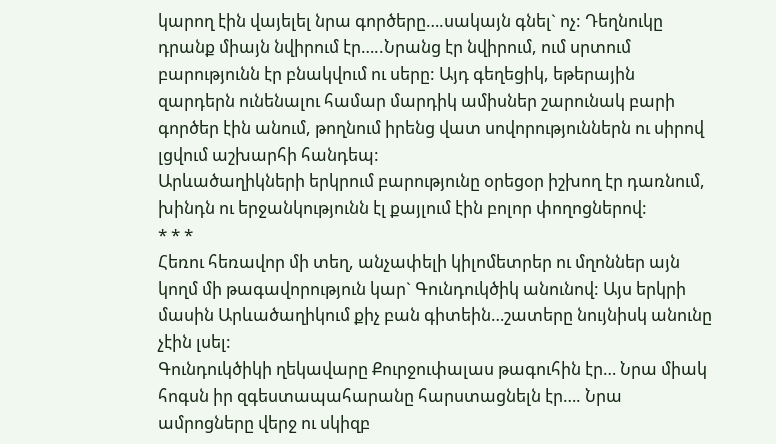կարող էին վայելել նրա գործերը….սակայն գնել` ոչ: Դեղնուկը դրանք միայն նվիրում էր…..Նրանց էր նվիրում, ում սրտում բարությունն էր բնակվում ու սերը: Այդ գեղեցիկ, եթերային զարդերն ունենալու համար մարդիկ ամիսներ շարունակ բարի գործեր էին անում, թողնում իրենց վատ սովորություններն ու սիրով լցվում աշխարհի հանդեպ:
Արևածաղիկների երկրում բարությունը օրեցօր իշխող էր դառնում, խինդն ու երջանկությունն էլ քայլում էին բոլոր փողոցներով:
* * *
Հեռու հեռավոր մի տեղ, անչափելի կիլոմետրեր ու մղոններ այն կողմ մի թագավորություն կար` Գունդուկծիկ անունով: Այս երկրի մասին Արևածաղիկում քիչ բան գիտեին…շատերը նույնիսկ անունը չէին լսել:
Գունդուկծիկի ղեկավարը Քուրջուփալաս թագուհին էր… Նրա միակ հոգսն իր զգեստապահարանը հարստացնելն էր…. Նրա ամրոցները վերջ ու սկիզբ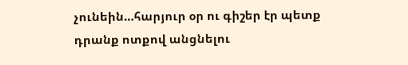չունեին…հարյուր օր ու գիշեր էր պետք դրանք ոտքով անցնելու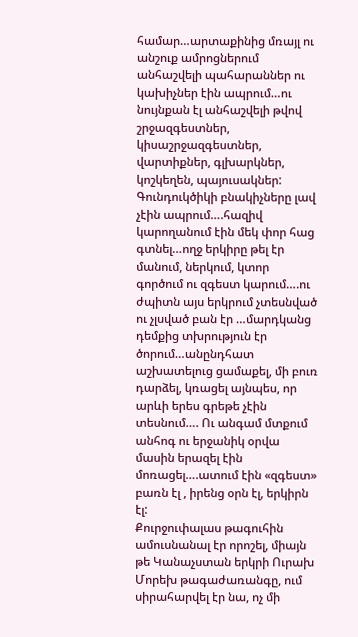համար…արտաքինից մռայլ ու անշուք ամրոցներում անհաշվելի պահարաններ ու կախիչներ էին ապրում…ու նույնքան էլ անհաշվելի թվով շրջազգեստներ, կիսաշրջազգեստներ, վարտիքներ, գլխարկներ, կոշկեղեն, պայուսակներ:
Գունդուկծիկի բնակիչները լավ չէին ապրում….հազիվ կարողանում էին մեկ փոր հաց գտնել…ողջ երկիրը թել էր մանում, ներկում, կտոր գործում ու զգեստ կարում….ու ժպիտն այս երկրում չտեսնված ու չլսված բան էր …մարդկանց դեմքից տխրություն էր ծորում…անընդհատ աշխատելուց ցամաքել, մի բուռ դարձել, կռացել այնպես, որ արևի երես գրեթե չէին տեսնում…. Ու անգամ մտքում անհոգ ու երջանիկ օրվա մասին երազել էին մոռացել….ատում էին «զգեստ» բառն էլ , իրենց օրն էլ, երկիրն էլ:
Քուրջուփալաս թագուհին ամուսնանալ էր որոշել, միայն թե Կանաչստան երկրի Ուրախ Մորեխ թագաժառանգը, ում սիրահարվել էր նա, ոչ մի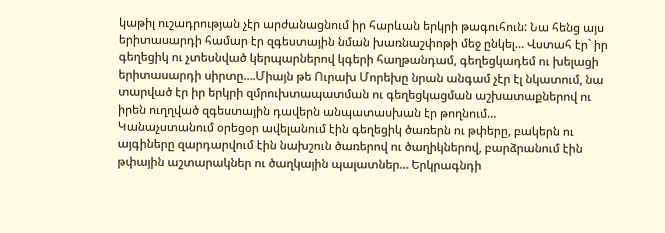կաթիլ ուշադրության չէր արժանացնում իր հարևան երկրի թագուհուն: Նա հենց այս երիտասարդի համար էր զգեստային նման խառնաշփոթի մեջ ընկել… Վստահ էր` իր գեղեցիկ ու չտեսնված կերպարներով կգերի հաղթանդամ, գեղեցկադեմ ու խելացի երիտասարդի սիրտը….Միայն թե Ուրախ Մորեխը նրան անգամ չէր էլ նկատում, նա տարված էր իր երկրի զմրուխտապատման ու գեղեցկացման աշխատաքներով ու իրեն ուղղված զգեստային դավերն անպատասխան էր թողնում…
Կանաչստանում օրեցօր ավելանում էին գեղեցիկ ծառերն ու թփերը, բակերն ու այգիները զարդարվում էին նախշուն ծառերով ու ծաղիկներով, բարձրանում էին թփային աշտարակներ ու ծաղկային պալատներ… Երկրագնդի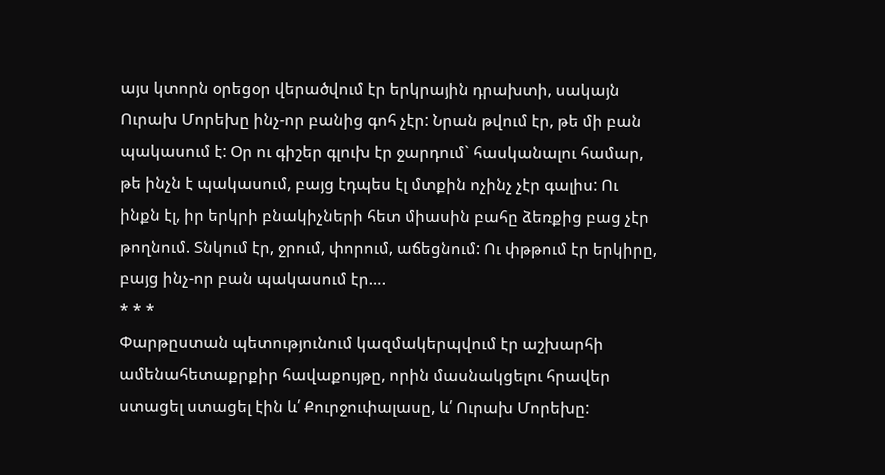այս կտորն օրեցօր վերածվում էր երկրային դրախտի, սակայն Ուրախ Մորեխը ինչ-որ բանից գոհ չէր: Նրան թվում էր, թե մի բան պակասում է: Օր ու գիշեր գլուխ էր ջարդում` հասկանալու համար, թե ինչն է պակասում, բայց էդպես էլ մտքին ոչինչ չէր գալիս: Ու ինքն էլ, իր երկրի բնակիչների հետ միասին բահը ձեռքից բաց չէր թողնում. Տնկում էր, ջրում, փորում, աճեցնում: Ու փթթում էր երկիրը, բայց ինչ-որ բան պակասում էր….
* * *
Փարթըստան պետությունում կազմակերպվում էր աշխարհի ամենահետաքրքիր հավաքույթը, որին մասնակցելու հրավեր ստացել ստացել էին և՛ Քուրջուփալասը, և՛ Ուրախ Մորեխը: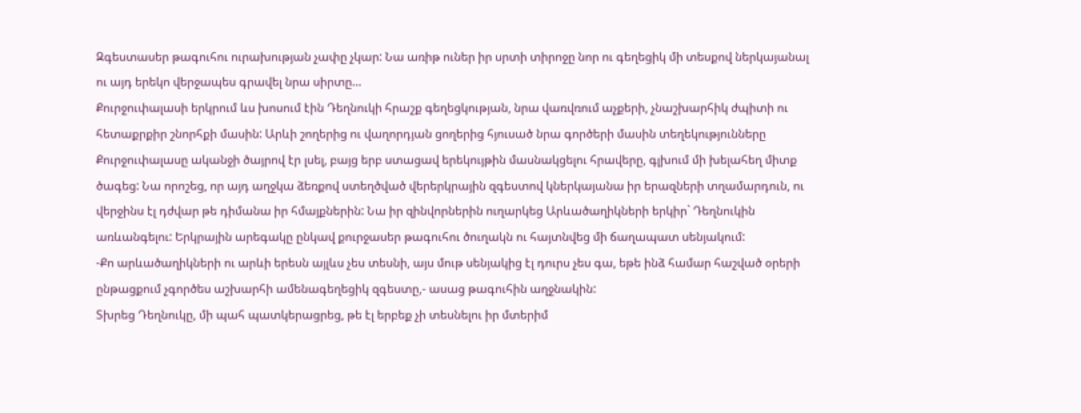Զգեստասեր թագուհու ուրախության չափը չկար: Նա առիթ ուներ իր սրտի տիրոջը նոր ու գեղեցիկ մի տեսքով ներկայանալ ու այդ երեկո վերջապես գրավել նրա սիրտը…
Քուրջուփալասի երկրում ևս խոսում էին Դեղնուկի հրաշք գեղեցկության, նրա վառվռում աչքերի, չնաշխարհիկ ժպիտի ու հետաքրքիր շնորհքի մասին: Արևի շողերից ու վաղորդյան ցողերից հյուսած նրա գործերի մասին տեղեկությունները Քուրջուփալասը ականջի ծայրով էր լսել, բայց երբ ստացավ երեկույթին մասնակցելու հրավերը, գլխում մի խելահեղ միտք ծագեց: Նա որոշեց, որ այդ աղջկա ձեռքով ստեղծված վերերկրային զգեստով կներկայանա իր երազների տղամարդուն, ու վերջինս էլ դժվար թե դիմանա իր հմայքներին: Նա իր զինվորներին ուղարկեց Արևածաղիկների երկիր` Դեղնուկին առևանգելու: Երկրային արեգակը ընկավ քուրջասեր թագուհու ծուղակն ու հայտնվեց մի ճաղապատ սենյակում:
-Քո արևածաղիկների ու արևի երեսն այլևս չես տեսնի, այս մութ սենյակից էլ դուրս չես գա, եթե ինձ համար հաշված օրերի ընթացքում չգործես աշխարհի ամենագեղեցիկ զգեստը,- ասաց թագուհին աղջնակին:
Տխրեց Դեղնուկը, մի պահ պատկերացրեց, թե էլ երբեք չի տեսնելու իր մտերիմ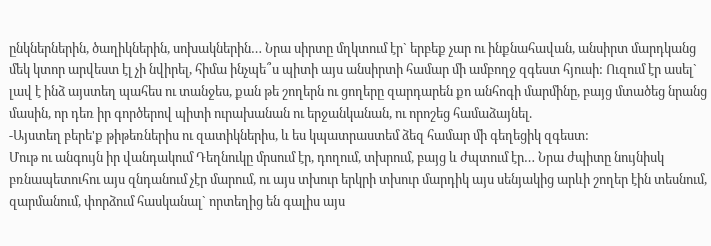ընկներներին, ծաղիկներին, սոխակներին… Նրա սիրտը մղկտում էր` երբեք չար ու ինքնահավան, անսիրտ մարդկանց մեկ կտոր արվեստ էլ չի նվիրել, հիմա ինչպե՞ս պիտի այս անսիրտի համար մի ամբողջ զգեստ հյուսի: Ուզում էր ասել` լավ է ինձ այստեղ պահես ու տանջես, քան թե շողերն ու ցողերը զարդարեն քո անհոգի մարմինը, բայց մտածեց նրանց մասին, որ դեռ իր գործերով պիտի ուրախանան ու երջանկանան, ու որոշեց համաձայնել.
-Այստեղ բերե'ք թիթեռներիս ու զատիկներիս, և ես կպատրաստեմ ձեզ համար մի գեղեցիկ զգեստ:
Մութ ու անգույն իր վանդակում Դեղնուկը մրսում էր, դողում, տխրում, բայց և ժպտում էր… Նրա ժպիտը նույնիսկ բռնապետուհու այս զնդանում չէր մարում, ու այս տխուր երկրի տխուր մարդիկ այս սենյակից արևի շողեր էին տեսնում, զարմանում, փորձում հասկանալ` որտեղից են գալիս այս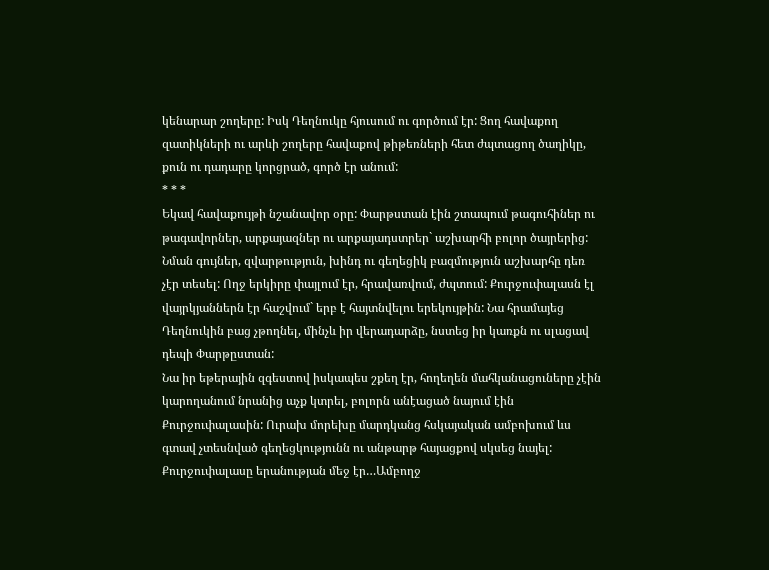կենարար շողերը: Իսկ Դեղնուկը հյուսում ու գործում էր: Ցող հավաքող զատիկների ու արևի շողերը հավաքով թիթեռների հետ ժպտացող ծաղիկը, քուն ու դադարը կորցրած, գործ էր անում:
* * *
Եկավ հավաքույթի նշանավոր օրը: Փարթստան էին շտապում թագուհիներ ու թագավորներ, արքայազներ ու արքայադստրեր` աշխարհի բոլոր ծայրերից: Նման գույներ, զվարթություն, խինդ ու գեղեցիկ բազմություն աշխարհը դեռ չէր տեսել: Ողջ երկիրը փայլում էր, հրավառվում, ժպտում: Քուրջուփալասն էլ վայրկյաններն էր հաշվում` երբ է հայտնվելու երեկույթին: Նա հրամայեց Դեղնուկին բաց չթողնել, մինչև իր վերադարձը, նստեց իր կառքն ու սլացավ դեպի Փարթըստան:
Նա իր եթերային զգեստով իսկապես շքեղ էր, հողեղեն մահկանացուները չէին կարողանում նրանից աչք կտրել, բոլորն անէացած նայում էին Քուրջուփալասին: Ուրախ մորեխը մարդկանց հսկայական ամբոխում ևս գտավ չտեսնված գեղեցկությունն ու անթարթ հայացքով սկսեց նայել: Քուրջուփալասը երանության մեջ էր…Ամբողջ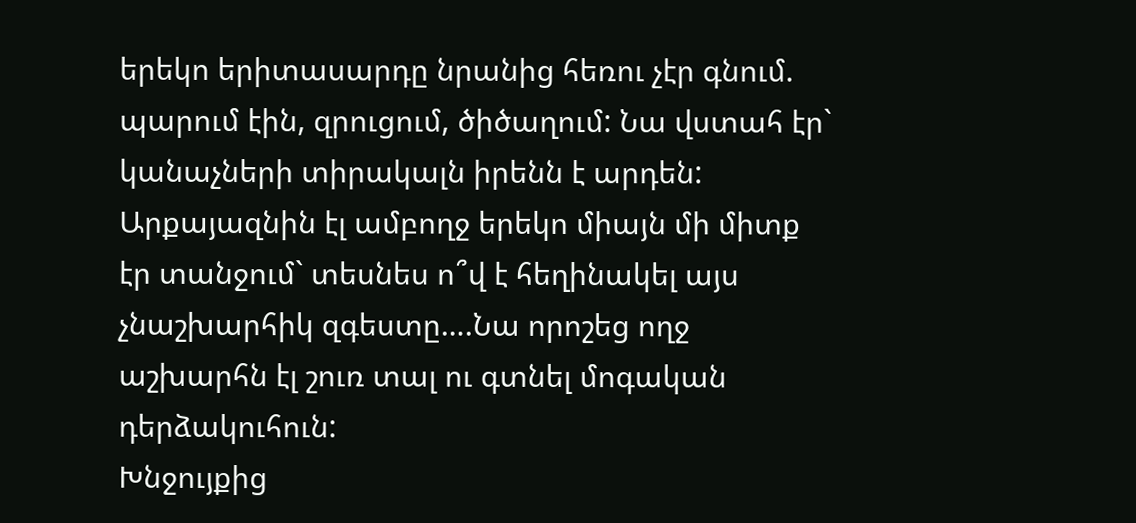երեկո երիտասարդը նրանից հեռու չէր գնում. պարում էին, զրուցում, ծիծաղում: Նա վստահ էր` կանաչների տիրակալն իրենն է արդեն: Արքայազնին էլ ամբողջ երեկո միայն մի միտք էր տանջում` տեսնես ո՞վ է հեղինակել այս չնաշխարհիկ զգեստը….Նա որոշեց ողջ աշխարհն էլ շուռ տալ ու գտնել մոգական դերձակուհուն:
Խնջույքից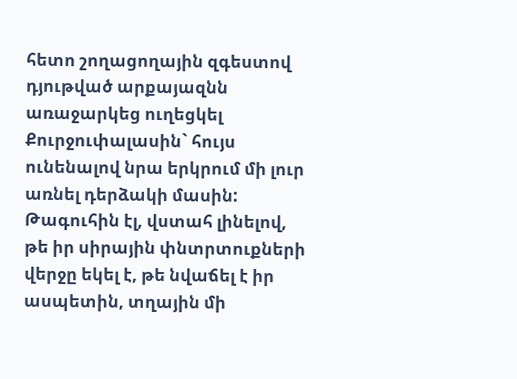հետո շողացողային զգեստով դյութված արքայազնն առաջարկեց ուղեցկել Քուրջուփալասին` հույս ունենալով նրա երկրում մի լուր առնել դերձակի մասին: Թագուհին էլ, վստահ լինելով, թե իր սիրային փնտրտուքների վերջը եկել է, թե նվաճել է իր ասպետին, տղային մի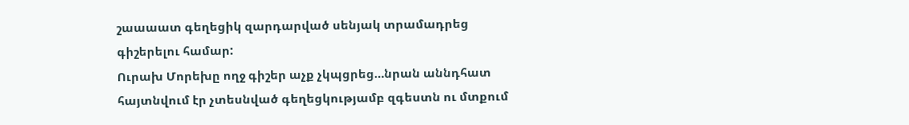շաաաատ գեղեցիկ զարդարված սենյակ տրամադրեց գիշերելու համար:
Ուրախ Մորեխը ողջ գիշեր աչք չկպցրեց…նրան աննդհատ հայտնվում էր չտեսնված գեղեցկությամբ զգեստն ու մտքում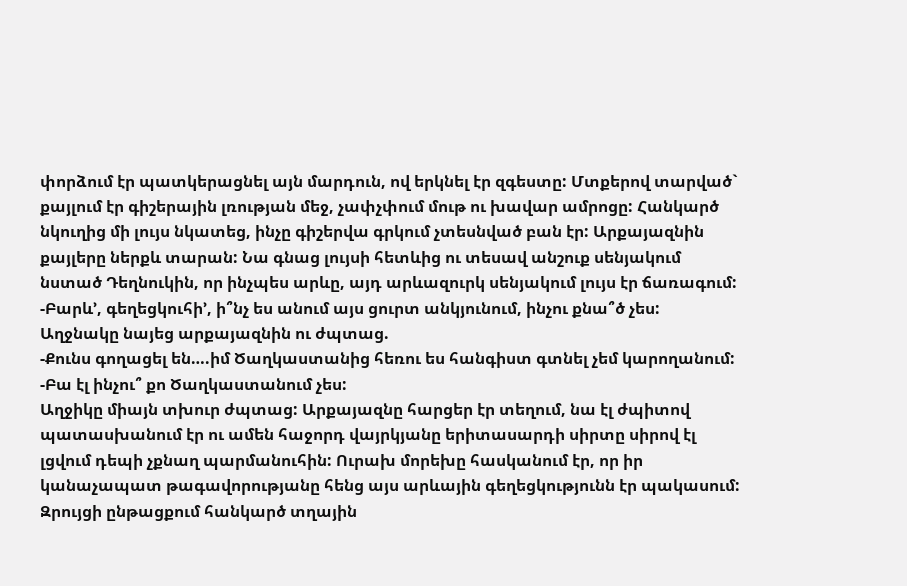փորձում էր պատկերացնել այն մարդուն, ով երկնել էր զգեստը: Մտքերով տարված` քայլում էր գիշերային լռության մեջ, չափչփում մութ ու խավար ամրոցը: Հանկարծ նկուղից մի լույս նկատեց, ինչը գիշերվա գրկում չտեսնված բան էր: Արքայազնին քայլերը ներքև տարան: Նա գնաց լույսի հետևից ու տեսավ անշուք սենյակում նստած Դեղնուկին, որ ինչպես արևը, այդ արևազուրկ սենյակում լույս էր ճառագում:
-Բարև’, գեղեցկուհի’, ի՞նչ ես անում այս ցուրտ անկյունում, ինչու քնա՞ծ չես:
Աղջնակը նայեց արքայազնին ու ժպտաց.
-Քունս գողացել են….իմ Ծաղկաստանից հեռու ես հանգիստ գտնել չեմ կարողանում:
-Բա էլ ինչու՞ քո Ծաղկաստանում չես:
Աղջիկը միայն տխուր ժպտաց: Արքայազնը հարցեր էր տեղում, նա էլ ժպիտով պատասխանում էր ու ամեն հաջորդ վայրկյանը երիտասարդի սիրտը սիրով էլ լցվում դեպի չքնաղ պարմանուհին: Ուրախ մորեխը հասկանում էր, որ իր կանաչապատ թագավորությանը հենց այս արևային գեղեցկությունն էր պակասում: Զրույցի ընթացքում հանկարծ տղային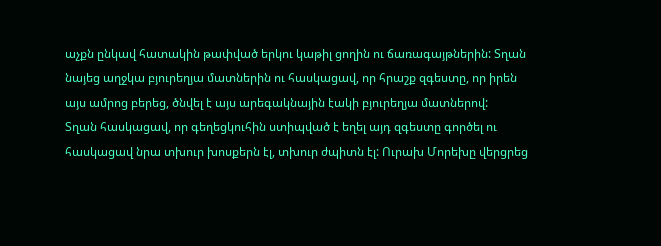աչքն ընկավ հատակին թափված երկու կաթիլ ցողին ու ճառագայթներին: Տղան նայեց աղջկա բյուրեղյա մատներին ու հասկացավ, որ հրաշք զգեստը, որ իրեն այս ամրոց բերեց, ծնվել է այս արեգակնային էակի բյուրեղյա մատներով:
Տղան հասկացավ, որ գեղեցկուհին ստիպված է եղել այդ զգեստը գործել ու հասկացավ նրա տխուր խոսքերն էլ, տխուր ժպիտն էլ: Ուրախ Մորեխը վերցրեց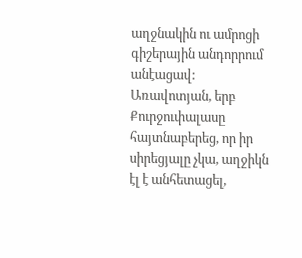աղջնակին ու ամրոցի գիշերային անդորրում անէացավ: Առավոտյան, երբ Քուրջուփալասը հայտնաբերեց, որ իր սիրեցյալը չկա, աղջիկն էլ է անհետացել,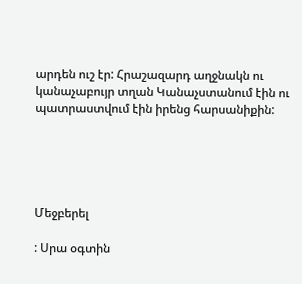արդեն ուշ էր: Հրաշազարդ աղջնակն ու կանաչաբույր տղան Կանաչստանում էին ու պատրաստվում էին իրենց հարսանիքին:





Մեջբերել

: Սրա օգտին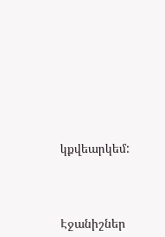կքվեարկեմ:




Էջանիշներ